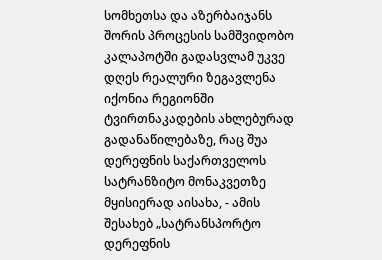სომხეთსა და აზერბაიჯანს შორის პროცესის სამშვიდობო კალაპოტში გადასვლამ უკვე დღეს რეალური ზეგავლენა იქონია რეგიონში ტვირთნაკადების ახლებურად გადანაწილებაზე, რაც შუა დერეფნის საქართველოს სატრანზიტო მონაკვეთზე მყისიერად აისახა, - ამის შესახებ „სატრანსპორტო დერეფნის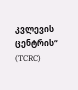კვლევის ცენტრის“ (TCRC)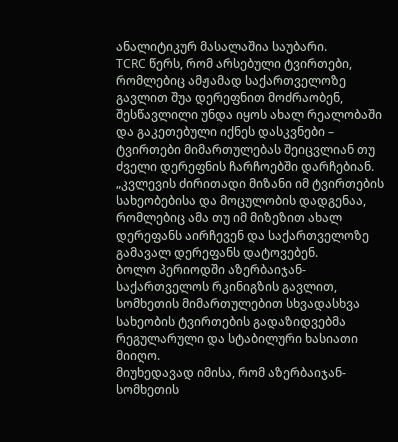ანალიტიკურ მასალაშია საუბარი.
TCRC წერს, რომ არსებული ტვირთები, რომლებიც ამჟამად საქართველოზე გავლით შუა დერეფნით მოძრაობენ, შესწავლილი უნდა იყოს ახალ რეალობაში და გაკეთებული იქნეს დასკვნები – ტვირთები მიმართულებას შეიცვლიან თუ ძველი დერეფნის ჩარჩოებში დარჩებიან.
„კვლევის ძირითადი მიზანი იმ ტვირთების სახეობებისა და მოცულობის დადგენაა, რომლებიც ამა თუ იმ მიზეზით ახალ დერეფანს აირჩევენ და საქართველოზე გამავალ დერეფანს დატოვებენ.
ბოლო პერიოდში აზერბაიჯან-საქართველოს რკინიგზის გავლით, სომხეთის მიმართულებით სხვადასხვა სახეობის ტვირთების გადაზიდვებმა რეგულარული და სტაბილური ხასიათი მიიღო.
მიუხედავად იმისა, რომ აზერბაიჯან-სომხეთის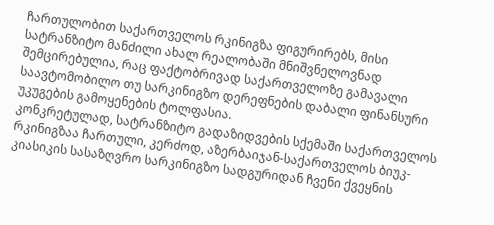ჩართულობით საქართველოს რკინიგზა ფიგურირებს, მისი სატრანზიტო მანძილი ახალ რეალობაში მნიშვნელოვნად შემცირებულია, რაც ფაქტობრივად საქართველოზე გამავალი საავტომობილო თუ სარკინიგზო დერეფნების დაბალი ფინანსური უკუგების გამოყენების ტოლფასია.
კონკრეტულად, სატრანზიტო გადაზიდვების სქემაში საქართველოს რკინიგზაა ჩართული, კერძოდ, აზერბაიჯან-საქართველოს ბიუკ-კიასიკის სასაზღვრო სარკინიგზო სადგურიდან ჩვენი ქვეყნის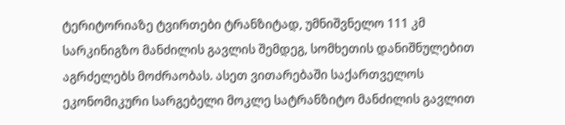ტერიტორიაზე ტვირთები ტრანზიტად, უმნიშვნელო 111 კმ სარკინიგზო მანძილის გავლის შემდეგ, სომხეთის დანიშნულებით აგრძელებს მოძრაობას. ასეთ ვითარებაში საქართველოს ეკონომიკური სარგებელი მოკლე სატრანზიტო მანძილის გავლით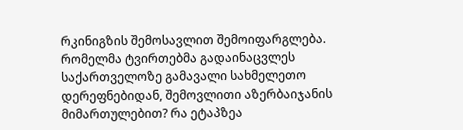რკინიგზის შემოსავლით შემოიფარგლება.
რომელმა ტვირთებმა გადაინაცვლეს საქართველოზე გამავალი სახმელეთო დერეფნებიდან, შემოვლითი აზერბაიჯანის მიმართულებით? რა ეტაპზეა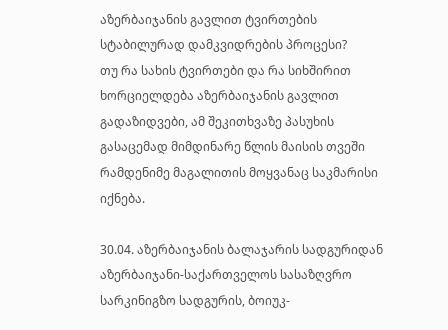აზერბაიჯანის გავლით ტვირთების სტაბილურად დამკვიდრების პროცესი?
თუ რა სახის ტვირთები და რა სიხშირით ხორციელდება აზერბაიჯანის გავლით გადაზიდვები, ამ შეკითხვაზე პასუხის გასაცემად მიმდინარე წლის მაისის თვეში რამდენიმე მაგალითის მოყვანაც საკმარისი იქნება.

30.04. აზერბაიჯანის ბალაჯარის სადგურიდან აზერბაიჯანი-საქართველოს სასაზღვრო სარკინიგზო სადგურის, ბოიუკ-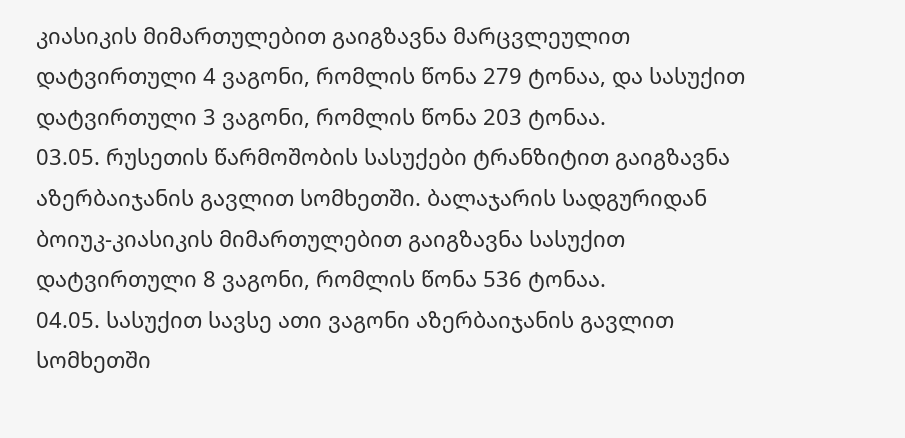კიასიკის მიმართულებით გაიგზავნა მარცვლეულით დატვირთული 4 ვაგონი, რომლის წონა 279 ტონაა, და სასუქით დატვირთული 3 ვაგონი, რომლის წონა 203 ტონაა.
03.05. რუსეთის წარმოშობის სასუქები ტრანზიტით გაიგზავნა აზერბაიჯანის გავლით სომხეთში. ბალაჯარის სადგურიდან ბოიუკ-კიასიკის მიმართულებით გაიგზავნა სასუქით დატვირთული 8 ვაგონი, რომლის წონა 536 ტონაა.
04.05. სასუქით სავსე ათი ვაგონი აზერბაიჯანის გავლით სომხეთში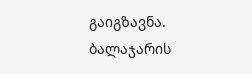გაიგზავნა. ბალაჯარის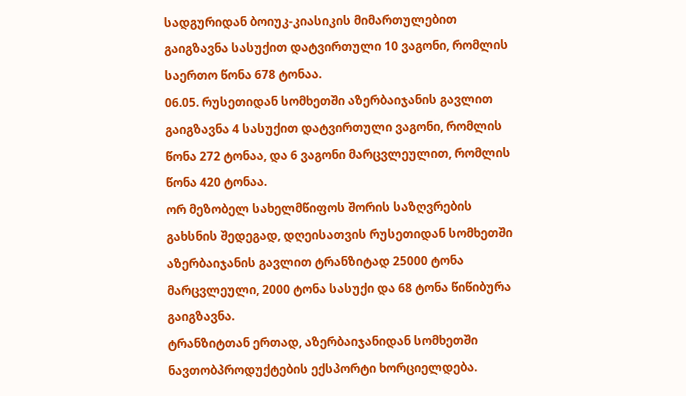სადგურიდან ბოიუკ-კიასიკის მიმართულებით გაიგზავნა სასუქით დატვირთული 10 ვაგონი, რომლის საერთო წონა 678 ტონაა.
06.05. რუსეთიდან სომხეთში აზერბაიჯანის გავლით გაიგზავნა 4 სასუქით დატვირთული ვაგონი, რომლის წონა 272 ტონაა, და 6 ვაგონი მარცვლეულით, რომლის წონა 420 ტონაა.
ორ მეზობელ სახელმწიფოს შორის საზღვრების გახსნის შედეგად, დღეისათვის რუსეთიდან სომხეთში აზერბაიჯანის გავლით ტრანზიტად 25000 ტონა მარცვლეული, 2000 ტონა სასუქი და 68 ტონა წიწიბურა გაიგზავნა.
ტრანზიტთან ერთად, აზერბაიჯანიდან სომხეთში ნავთობპროდუქტების ექსპორტი ხორციელდება.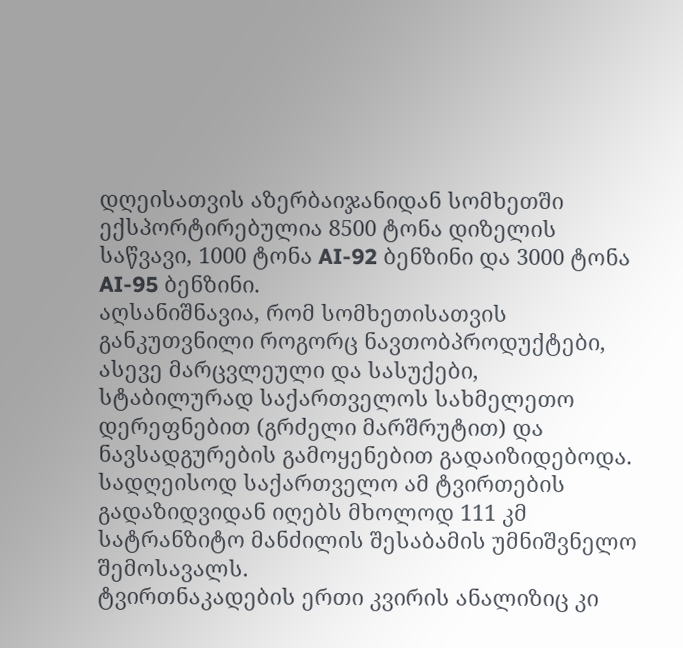დღეისათვის აზერბაიჯანიდან სომხეთში ექსპორტირებულია 8500 ტონა დიზელის საწვავი, 1000 ტონა AI-92 ბენზინი და 3000 ტონა AI-95 ბენზინი.
აღსანიშნავია, რომ სომხეთისათვის განკუთვნილი როგორც ნავთობპროდუქტები, ასევე მარცვლეული და სასუქები, სტაბილურად საქართველოს სახმელეთო დერეფნებით (გრძელი მარშრუტით) და ნავსადგურების გამოყენებით გადაიზიდებოდა.
სადღეისოდ საქართველო ამ ტვირთების გადაზიდვიდან იღებს მხოლოდ 111 კმ სატრანზიტო მანძილის შესაბამის უმნიშვნელო შემოსავალს.
ტვირთნაკადების ერთი კვირის ანალიზიც კი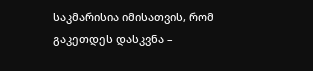საკმარისია იმისათვის, რომ გაკეთდეს დასკვნა –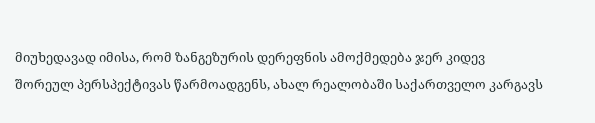მიუხედავად იმისა, რომ ზანგეზურის დერეფნის ამოქმედება ჯერ კიდევ შორეულ პერსპექტივას წარმოადგენს, ახალ რეალობაში საქართველო კარგავს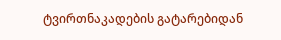ტვირთნაკადების გატარებიდან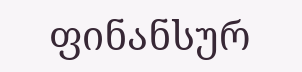ფინანსურ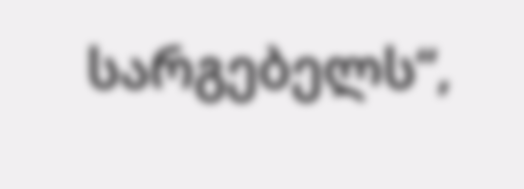სარგებელს“,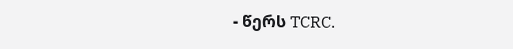- წერს TCRC.